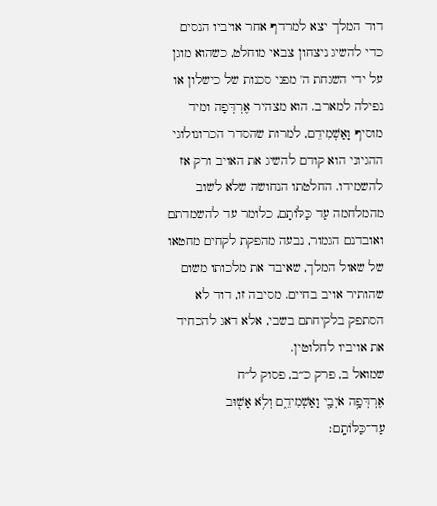דוד המלך יצא למרדף אחר אויביו הנסים כדי להשיג ניצחון צבאי מוחלט, כשהוא מוגן על ידי השגחת ה' מפני סכנות של כישלון או נפילה למארב. הוא מצהיר אֶרְדְּפָה ומיד מוסיף וָאַשְׁמִידֵם, למרות שהסדר הכרונולוגי ההגיוני הוא קודם להשיג את האויב ורק אז להשמידו. החלטתו הנחושה שלא לשוב מהמלחמה עַד כַּלּוֹתָם, כלומר עד להשמדתם ואובדנם הגמור, נבעה מהפקת לקחים מחטאו של שאול המלך, שאיבד את מלכותו משום שהותיר אויב בחיים. מסיבה זו, דוד לא הסתפק בלקיחתם בשבי, אלא דאג להכחיד את אויביו לחלוטין.
שמואל ב, פרק כ״ב, פסוק ל״ח
אֶרְדְּפָ֥ה אֹיְבַ֖י וָאַשְׁמִידֵ֑ם וְלֹ֥א אָשׁ֖וּב עַד־כַּלּוֹתָֽם׃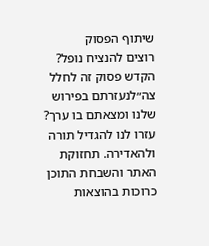שיתוף הפסוק
רוצים להנציח נופל?
הקדש פסוק זה לחלל צה״לנעזרתם בפירוש שלנו ומצאתם בו ערך?
עזרו לנו להגדיל תורה ולהאדירה. תחזוקת האתר והשבחת התוכן כרוכות בהוצאות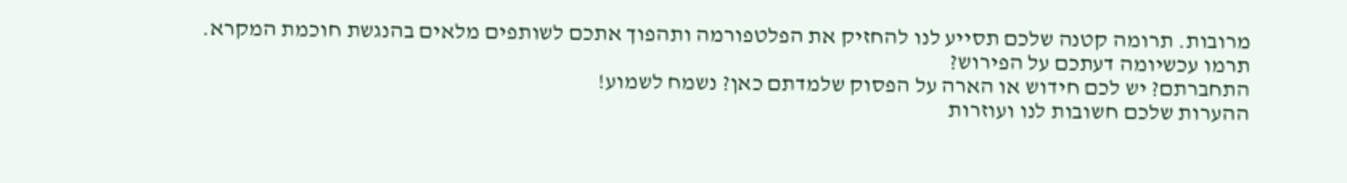מרובות. תרומה קטנה שלכם תסייע לנו להחזיק את הפלטפורמה ותהפוך אתכם לשותפים מלאים בהנגשת חוכמת המקרא.
תרמו עכשיומה דעתכם על הפירוש?
התחברתם? יש לכם חידוש או הארה על הפסוק שלמדתם כאן? נשמח לשמוע!
ההערות שלכם חשובות לנו ועוזרות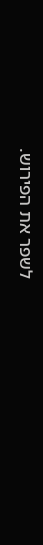לשפר את הפירוש.